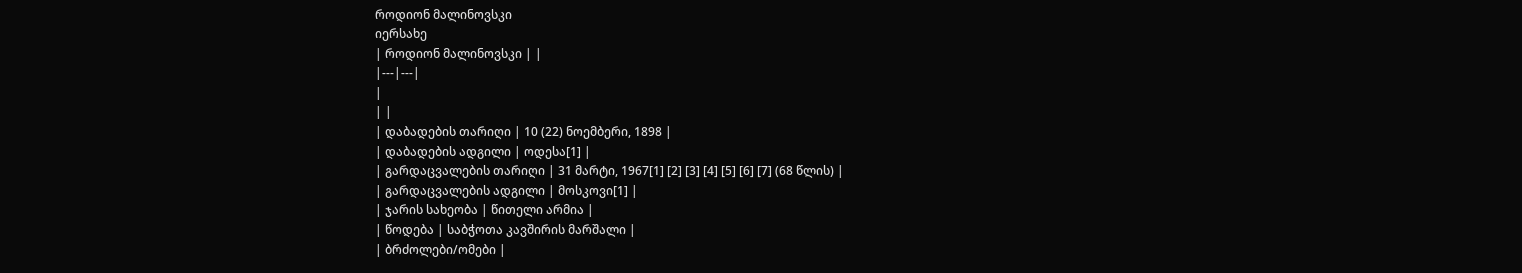როდიონ მალინოვსკი
იერსახე
| როდიონ მალინოვსკი | |
|---|---|
|
| |
| დაბადების თარიღი | 10 (22) ნოემბერი, 1898 |
| დაბადების ადგილი | ოდესა[1] |
| გარდაცვალების თარიღი | 31 მარტი, 1967[1] [2] [3] [4] [5] [6] [7] (68 წლის) |
| გარდაცვალების ადგილი | მოსკოვი[1] |
| ჯარის სახეობა | წითელი არმია |
| წოდება | საბჭოთა კავშირის მარშალი |
| ბრძოლები/ომები |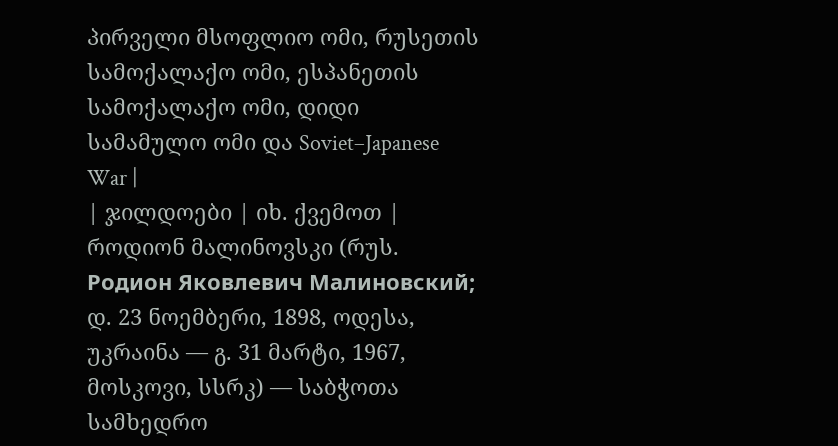პირველი მსოფლიო ომი, რუსეთის სამოქალაქო ომი, ესპანეთის სამოქალაქო ომი, დიდი სამამულო ომი და Soviet–Japanese War |
| ჯილდოები | იხ. ქვემოთ |
როდიონ მალინოვსკი (რუს. Родион Яковлевич Малиновский; დ. 23 ნოემბერი, 1898, ოდესა, უკრაინა — გ. 31 მარტი, 1967, მოსკოვი, სსრკ) — საბჭოთა სამხედრო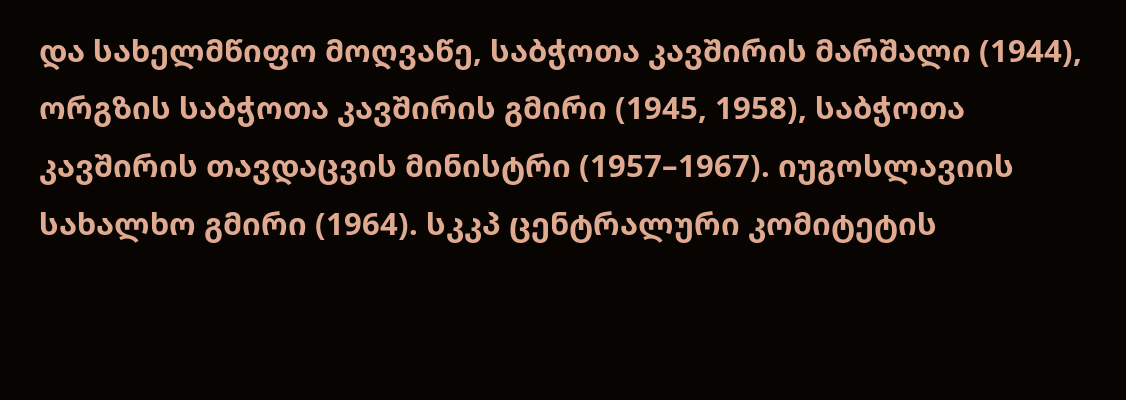და სახელმწიფო მოღვაწე, საბჭოთა კავშირის მარშალი (1944), ორგზის საბჭოთა კავშირის გმირი (1945, 1958), საბჭოთა კავშირის თავდაცვის მინისტრი (1957–1967). იუგოსლავიის სახალხო გმირი (1964). სკკპ ცენტრალური კომიტეტის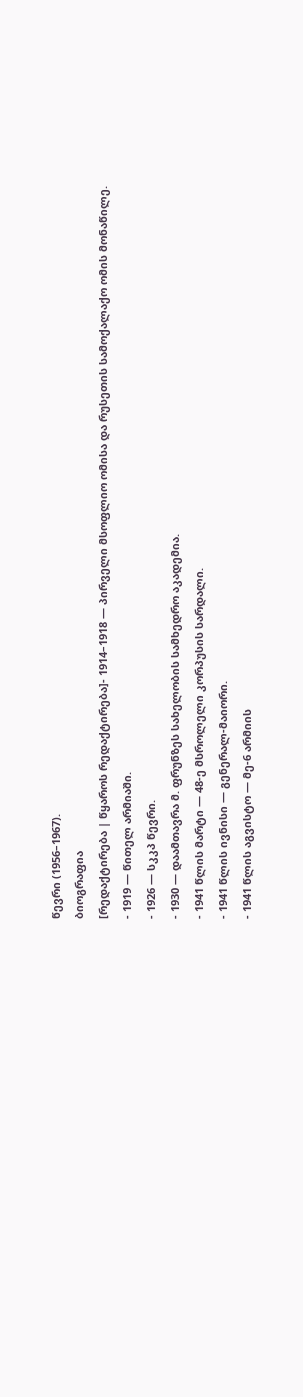წევრი (1956–1967).
ბიოგრაფია
[რედაქტირება | წყაროს რედაქტირება]- 1914–1918 — პირველი მსოფლიო ომისა და რუსეთის სამოქალაქო ომის მონაწილე.
- 1919 — წითელ არმიაში.
- 1926 — სკკპ წევრი.
- 1930 — დაამთავრა მ. ფრუნზეს სახელობის სამხედრო აკადემია.
- 1941 წლის მარტი — 48-ე მსროლელი კორპუსის სარდალი.
- 1941 წლის ივნისი — გენერალ-მაიორი.
- 1941 წლის აგვისტო — მე-6 არმიის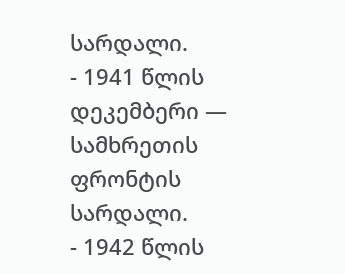სარდალი.
- 1941 წლის დეკემბერი — სამხრეთის ფრონტის სარდალი.
- 1942 წლის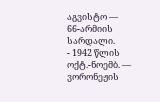აგვისტო — 66-არმიის სარდალი.
- 1942 წლის ოქტ.-ნოემბ. — ვორონეჟის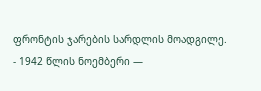ფრონტის ჯარების სარდლის მოადგილე.
- 1942 წლის ნოემბერი —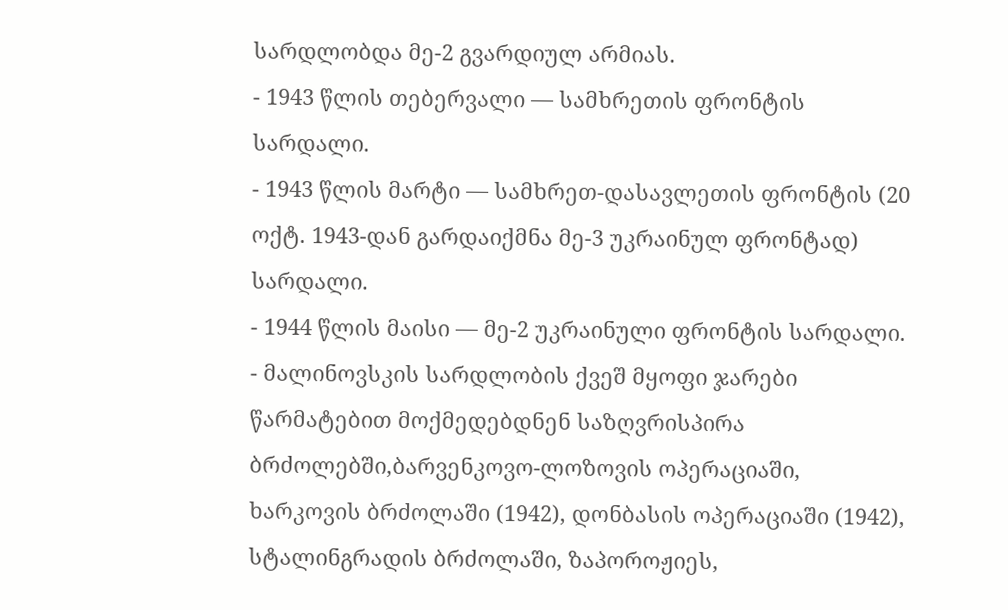სარდლობდა მე-2 გვარდიულ არმიას.
- 1943 წლის თებერვალი — სამხრეთის ფრონტის სარდალი.
- 1943 წლის მარტი — სამხრეთ-დასავლეთის ფრონტის (20 ოქტ. 1943-დან გარდაიქმნა მე-3 უკრაინულ ფრონტად) სარდალი.
- 1944 წლის მაისი — მე-2 უკრაინული ფრონტის სარდალი.
- მალინოვსკის სარდლობის ქვეშ მყოფი ჯარები წარმატებით მოქმედებდნენ საზღვრისპირა ბრძოლებში,ბარვენკოვო-ლოზოვის ოპერაციაში, ხარკოვის ბრძოლაში (1942), დონბასის ოპერაციაში (1942), სტალინგრადის ბრძოლაში, ზაპოროჟიეს,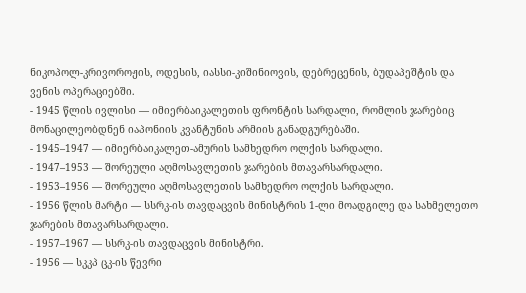ნიკოპოლ-კრივოროჟის, ოდესის, იასსი-კიშინიოვის, დებრეცენის, ბუდაპეშტის და ვენის ოპერაციებში.
- 1945 წლის ივლისი — იმიერბაიკალეთის ფრონტის სარდალი, რომლის ჯარებიც მონაცილეობდნენ იაპონიის კვანტუნის არმიის განადგურებაში.
- 1945–1947 — იმიერბაიკალეთ-ამურის სამხედრო ოლქის სარდალი.
- 1947–1953 — შორეული აღმოსავლეთის ჯარების მთავარსარდალი.
- 1953–1956 — შორეული აღმოსავლეთის სამხედრო ოლქის სარდალი.
- 1956 წლის მარტი — სსრკ-ის თავდაცვის მინისტრის 1-ლი მოადგილე და სახმელეთო ჯარების მთავარსარდალი.
- 1957–1967 — სსრკ-ის თავდაცვის მინისტრი.
- 1956 — სკკპ ცკ-ის წევრი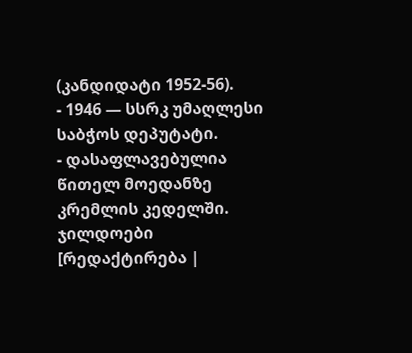(კანდიდატი 1952-56).
- 1946 — სსრკ უმაღლესი საბჭოს დეპუტატი.
- დასაფლავებულია წითელ მოედანზე კრემლის კედელში.
ჯილდოები
[რედაქტირება |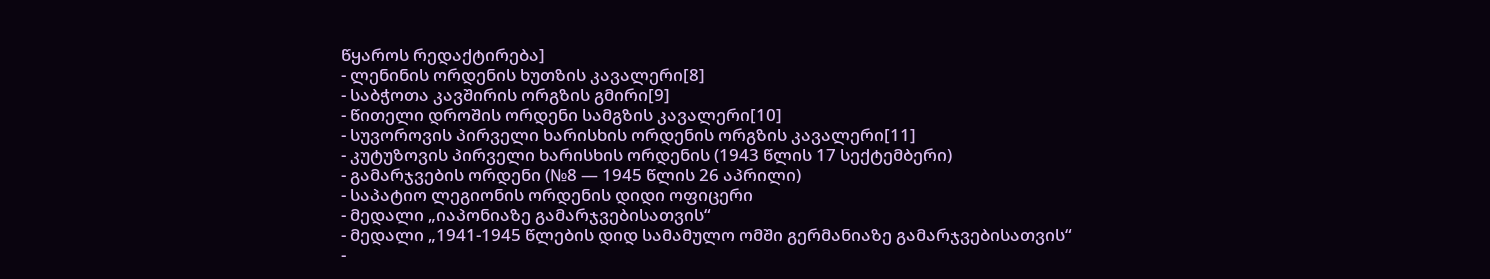წყაროს რედაქტირება]
- ლენინის ორდენის ხუთზის კავალერი[8]
- საბჭოთა კავშირის ორგზის გმირი[9]
- წითელი დროშის ორდენი სამგზის კავალერი[10]
- სუვოროვის პირველი ხარისხის ორდენის ორგზის კავალერი[11]
- კუტუზოვის პირველი ხარისხის ორდენის (1943 წლის 17 სექტემბერი)
- გამარჯვების ორდენი (№8 — 1945 წლის 26 აპრილი)
- საპატიო ლეგიონის ორდენის დიდი ოფიცერი
- მედალი „იაპონიაზე გამარჯვებისათვის“
- მედალი „1941-1945 წლების დიდ სამამულო ომში გერმანიაზე გამარჯვებისათვის“
-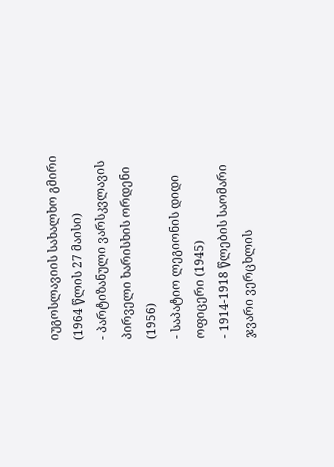იუგოსლავიის სახალხო გმირი (1964 წლის 27 მაისი)
- პარტიზანული ვარსკვლავის პირველი ხარისხის ორდენი (1956)
- საპატიო ლეგიონის დიდი ოფიცერი (1945)
- 1914-1918 წლების საომარი ჯვარი ვერცხლის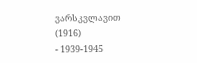ვარსკვლავით (1916)
- 1939-1945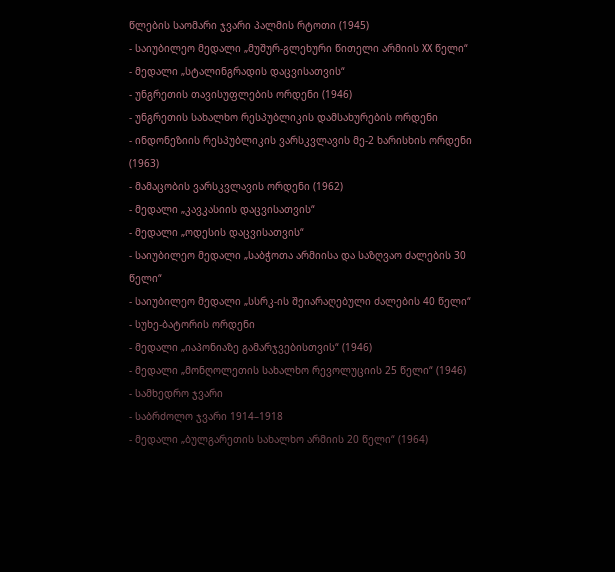წლების საომარი ჯვარი პალმის რტოთი (1945)
- საიუბილეო მედალი „მუშურ-გლეხური წითელი არმიის XX წელი“
- მედალი „სტალინგრადის დაცვისათვის“
- უნგრეთის თავისუფლების ორდენი (1946)
- უნგრეთის სახალხო რესპუბლიკის დამსახურების ორდენი
- ინდონეზიის რესპუბლიკის ვარსკვლავის მე-2 ხარისხის ორდენი (1963)
- მამაცობის ვარსკვლავის ორდენი (1962)
- მედალი „კავკასიის დაცვისათვის“
- მედალი „ოდესის დაცვისათვის“
- საიუბილეო მედალი „საბჭოთა არმიისა და საზღვაო ძალების 30 წელი“
- საიუბილეო მედალი „სსრკ-ის შეიარაღებული ძალების 40 წელი“
- სუხე-ბატორის ორდენი
- მედალი „იაპონიაზე გამარჯვებისთვის“ (1946)
- მედალი „მონღოლეთის სახალხო რევოლუციის 25 წელი“ (1946)
- სამხედრო ჯვარი
- საბრძოლო ჯვარი 1914–1918
- მედალი „ბულგარეთის სახალხო არმიის 20 წელი“ (1964)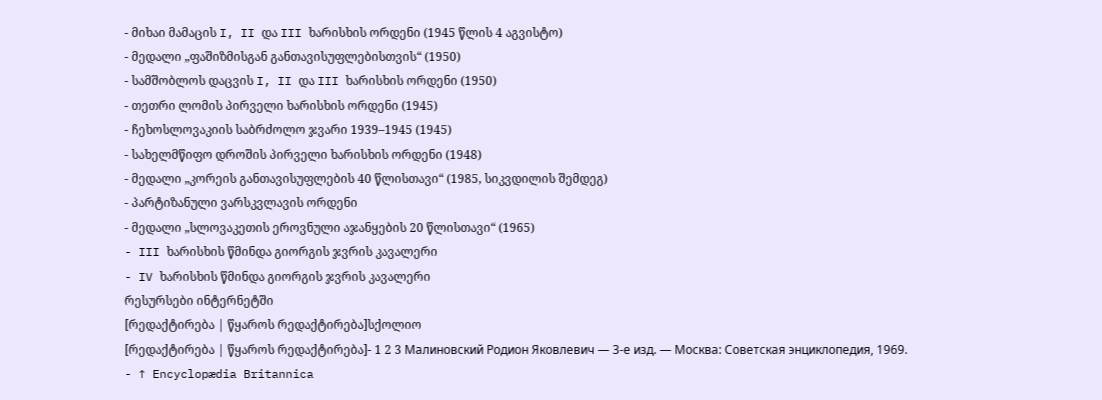- მიხაი მამაცის I, II და III ხარისხის ორდენი (1945 წლის 4 აგვისტო)
- მედალი „ფაშიზმისგან განთავისუფლებისთვის“ (1950)
- სამშობლოს დაცვის I, II და III ხარისხის ორდენი (1950)
- თეთრი ლომის პირველი ხარისხის ორდენი (1945)
- ჩეხოსლოვაკიის საბრძოლო ჯვარი 1939–1945 (1945)
- სახელმწიფო დროშის პირველი ხარისხის ორდენი (1948)
- მედალი „კორეის განთავისუფლების 40 წლისთავი“ (1985, სიკვდილის შემდეგ)
- პარტიზანული ვარსკვლავის ორდენი
- მედალი „სლოვაკეთის ეროვნული აჯანყების 20 წლისთავი“ (1965)
- III ხარისხის წმინდა გიორგის ჯვრის კავალერი
- IV ხარისხის წმინდა გიორგის ჯვრის კავალერი
რესურსები ინტერნეტში
[რედაქტირება | წყაროს რედაქტირება]სქოლიო
[რედაქტირება | წყაროს რედაქტირება]- 1 2 3 Малиновский Родион Яковлевич — 3-е изд. — Москва: Советская энциклопедия, 1969.
- ↑ Encyclopædia Britannica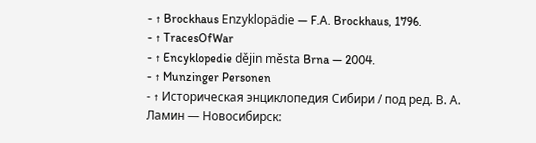- ↑ Brockhaus Enzyklopädie — F.A. Brockhaus, 1796.
- ↑ TracesOfWar
- ↑ Encyklopedie dějin města Brna — 2004.
- ↑ Munzinger Personen
- ↑ Историческая энциклопедия Сибири / под ред. В. А. Ламин — Новосибирск: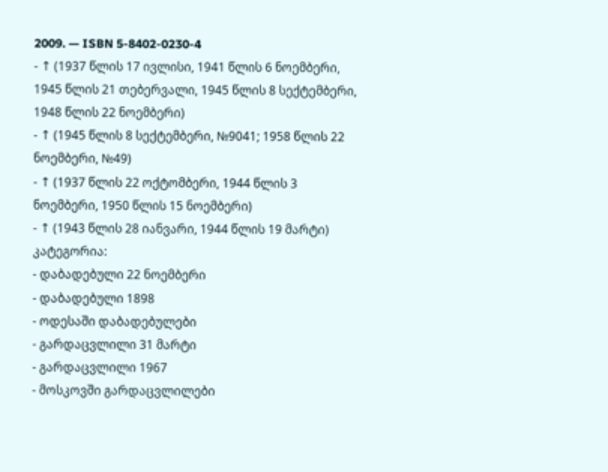2009. — ISBN 5-8402-0230-4
- ↑ (1937 წლის 17 ივლისი, 1941 წლის 6 ნოემბერი, 1945 წლის 21 თებერვალი, 1945 წლის 8 სექტემბერი, 1948 წლის 22 ნოემბერი)
- ↑ (1945 წლის 8 სექტემბერი, №9041; 1958 წლის 22 ნოემბერი, №49)
- ↑ (1937 წლის 22 ოქტომბერი, 1944 წლის 3 ნოემბერი, 1950 წლის 15 ნოემბერი)
- ↑ (1943 წლის 28 იანვარი, 1944 წლის 19 მარტი)
კატეგორია:
- დაბადებული 22 ნოემბერი
- დაბადებული 1898
- ოდესაში დაბადებულები
- გარდაცვლილი 31 მარტი
- გარდაცვლილი 1967
- მოსკოვში გარდაცვლილები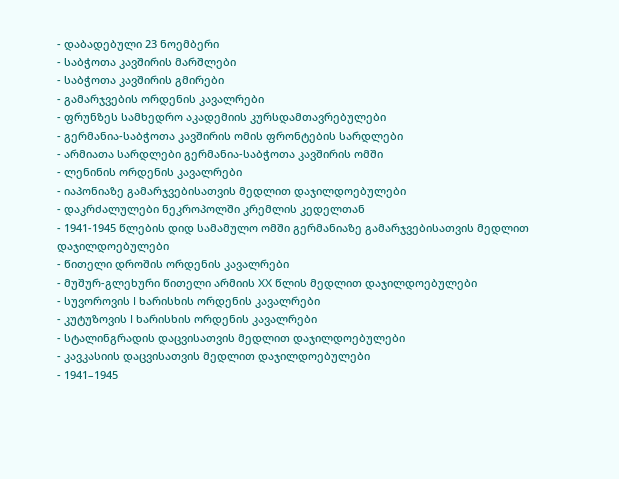- დაბადებული 23 ნოემბერი
- საბჭოთა კავშირის მარშლები
- საბჭოთა კავშირის გმირები
- გამარჯვების ორდენის კავალრები
- ფრუნზეს სამხედრო აკადემიის კურსდამთავრებულები
- გერმანია-საბჭოთა კავშირის ომის ფრონტების სარდლები
- არმიათა სარდლები გერმანია-საბჭოთა კავშირის ომში
- ლენინის ორდენის კავალრები
- იაპონიაზე გამარჯვებისათვის მედლით დაჯილდოებულები
- დაკრძალულები ნეკროპოლში კრემლის კედელთან
- 1941-1945 წლების დიდ სამამულო ომში გერმანიაზე გამარჯვებისათვის მედლით დაჯილდოებულები
- წითელი დროშის ორდენის კავალრები
- მუშურ-გლეხური წითელი არმიის XX წლის მედლით დაჯილდოებულები
- სუვოროვის I ხარისხის ორდენის კავალრები
- კუტუზოვის I ხარისხის ორდენის კავალრები
- სტალინგრადის დაცვისათვის მედლით დაჯილდოებულები
- კავკასიის დაცვისათვის მედლით დაჯილდოებულები
- 1941–1945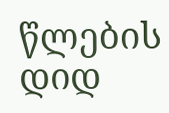წლების დიდ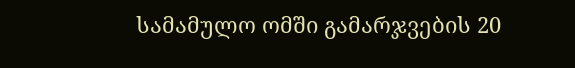სამამულო ომში გამარჯვების 20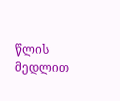წლის მედლით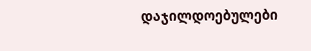დაჯილდოებულები